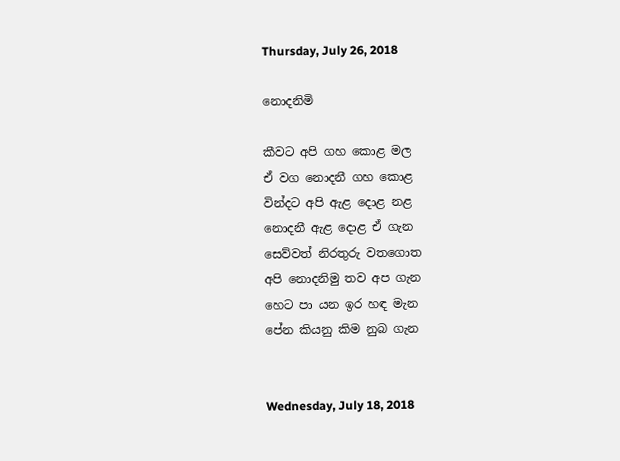Thursday, July 26, 2018

නොදනිමි

කීවට අපි ගහ කොළ මල
ඒ වග නොදනී ගහ කොළ
වින්දට අපි ඇළ දොළ නළ
නොදනී ඇළ දොළ ඒ ගැන
සෙව්වත් නිරතුරු වතගොත
අපි නොදනිමු තව අප ගැන
හෙට පා යන ඉර හඳ මැන
පේන කියනු කිම නුබ ගැන


Wednesday, July 18, 2018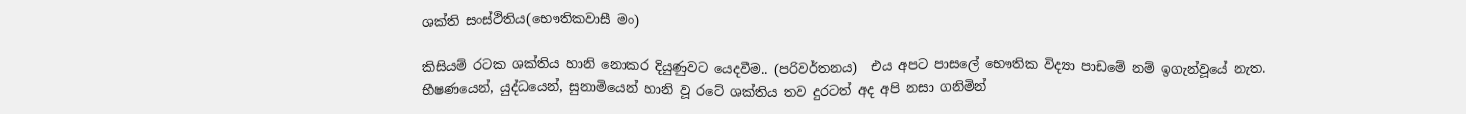ශක්ති සංස්ථිතිය(භෞතිකවාසී මං)

කිසියම් රටක ශක්තිය හානි නොකර දියුණුවට යෙදවීම.. (පරිවර්තනය)  එය අපට පාසලේ භෞතික විද්‍යා පාඩමේ නම් ඉගැන්වූයේ නැත.
භීෂණයෙන්, යුද්ධයෙන්, සුනාමියෙන් හානි වූ රටේ ශක්තිය තව දුරටත් අද අපි නසා ගනිමින්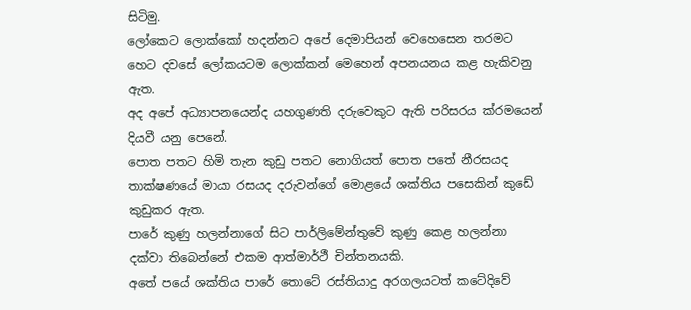සිටිමු.
ලෝකෙට ලොක්කෝ හදන්නට අපේ දෙමාපියන් වෙහෙසෙන තරමට හෙට දවසේ ලෝකයටම ලොක්කන් මෙහෙන් අපනයනය කළ හැකිවනු ඇත.
අද අපේ අධ්‍යාපනයෙන්ද යහගුණති දරුවෙකුට ඇති පරිසරය ක්රමයෙන් දියවී යනු පෙනේ.
පොත පතට හිමි තැන කුඩු පතට නොගියත් පොත පතේ නීරසයද තාක්ෂණයේ මායා රසයද දරුවන්ගේ මොළයේ ශක්තිය පසෙකින් කුඩේ කුඩුකර ඇත.
පාරේ කුණු හලන්නාගේ සිට පාර්ලිමේන්තුවේ කුණු කෙළ හලන්නා දක්වා තිබෙන්නේ එකම ආත්මාර්ථී චින්තනයකි.
අතේ පයේ ශක්තිය පාරේ තොටේ රස්තියාදු අරගලයටත් කටේදිවේ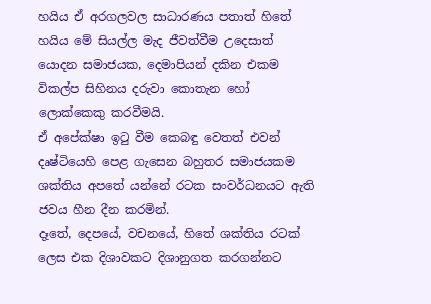හයිය ඒ අරගලවල සාධාරණය පතාත් හිතේ හයිය මේ සියල්ල මැද ජීවත්වීම උදෙසාත් යොදන සමාජයක, දෙමාපියන් දකින එකම විකල්ප සිහිනය දරුවා කොතැන හෝ ලොක්කෙකු කරවීමයි.
ඒ අපේක්ෂා ඉටු වීම කෙබඳු වෙතත් එවන් දෘෂ්ටියෙහි පෙළ ගැසෙන බහුතර සමාජයකම ශක්තිය අපතේ යන්නේ රටක සංවර්ධනයට ඇති ජවය හීන දීන කරමින්.
දෑතේ, දෙපයේ, වචනයේ, හිතේ ශක්තිය රටක් ලෙස එක දිශාවකට දිශානුගත කරගන්නට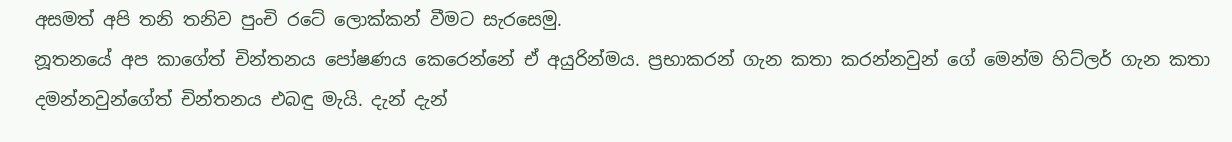අසමත් අපි තනි තනිව පුංචි රටේ ලොක්කන් වීමට සැරසෙමු.
නූතනයේ අප කාගේත් චින්තනය පෝෂණය කෙරෙන්නේ ඒ අයුරින්මය. ප්‍රභාකරන් ගැන කතා කරන්නවුන් ගේ මෙන්ම හිට්ලර් ගැන කතා දමන්නවුන්ගේත් චින්තනය එබඳු මැයි. දැන් දැන්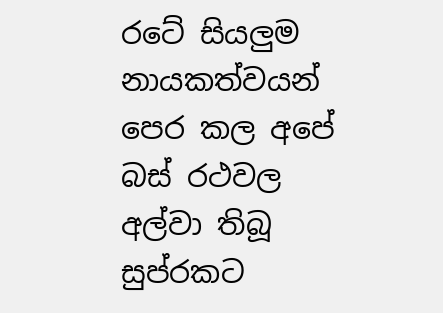රටේ සියලුම නායකත්වයන් පෙර කල අපේ බස් රථවල අල්වා තිබූ සුප්රකට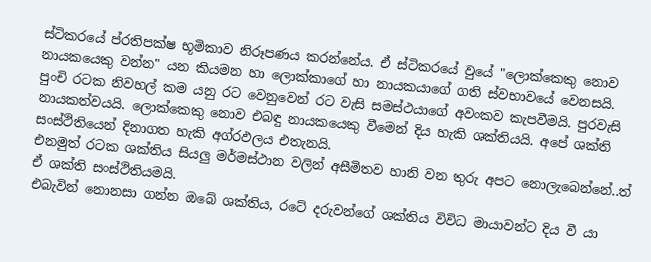ස්ටිකරයේ ප්රතිපක්ෂ භූමිකාව නිරූපණය කරන්නේය. ඒ ස්ටිකරයේ වුයේ "ලොක්කෙකු නොව නායකයෙකු වන්න" යන කියමන හා ලොක්කාගේ හා නායකයාගේ ගති ස්වභාවයේ වෙනසයි.
පුංචි රටක නිවහල් කම යනු රට වෙනුවෙන් රට වැසි සමස්ථයාගේ අවංකව කැපවීමයි. පුරවැසි නායකත්වයයි. ලොක්කෙකු නොව එබඳු නායකයෙකු වීමෙන් දිය හැකි ශක්තියයි. අපේ ශක්ති සංස්ථිතියෙන් දිනාගත හැකි අග්රඵලය එතැනයි.
එනමුත් රටක ශක්තිය සියලු මර්මස්ථාන වලින් අසීමිතව හානි වන තුරු අපට නොලැබෙන්නේ..ත් ඒ ශක්ති සංස්ථිතියමයි.
එබැවින් නොනසා ගන්න ඔබේ ශක්තිය, රටේ දරුවන්ගේ ශක්තිය විවිධ මායාවන්ට දිය වී යා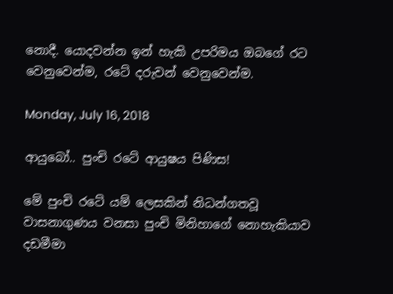නොදී. යොදවන්න ඉන් හැකි උපරිමය ඔබගේ රට වෙනුවෙන්ම, රටේ දරුවන් වෙනුවෙන්ම.

Monday, July 16, 2018

ආයුබෝ.. පුංචි රටේ ආයුෂය පිණිස!

මේ පුංචි රටේ යම් ලෙසකින් නිධන්ගතවූ වාසනාගුණය වනසා පුංචි මිනිහාගේ නොහැකියාව දඩමීමා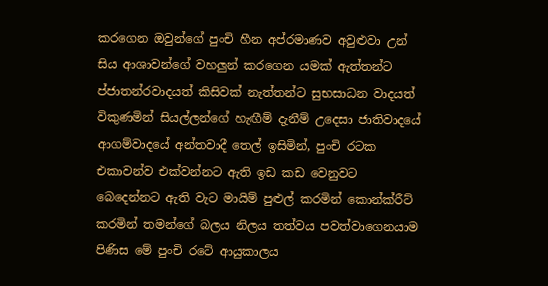කරගෙන ඔවුන්ගේ පුංචි හීන අප්රමාණව අවුළුවා උන් සිය ආශාවන්ගේ වහලුන් කරගෙන යමක් ඇත්තන්ට ප්ජාතන්රවාදයත් කිසිවක් නැත්තන්ට සුභසාධන වාදයත් විකුණමින් සියල්ලන්ගේ හැඟීම් දැනීම් උදෙසා ජාතිවාදයේ ආගම්වාදයේ අන්තවාදී තෙල් ඉසිමින්, පුංචි රටක එකාවන්ව එක්වන්නට ඇති ඉඩ කඩ වෙනුවට බෙදෙන්නට ඇති වැට මායිම් පුළුල් කරමින් කොන්ක්රීට් කරමින් තමන්ගේ බලය නිලය තත්වය පවත්වාගෙනයාම පිණිස මේ පුංචි රටේ ආයුකාලය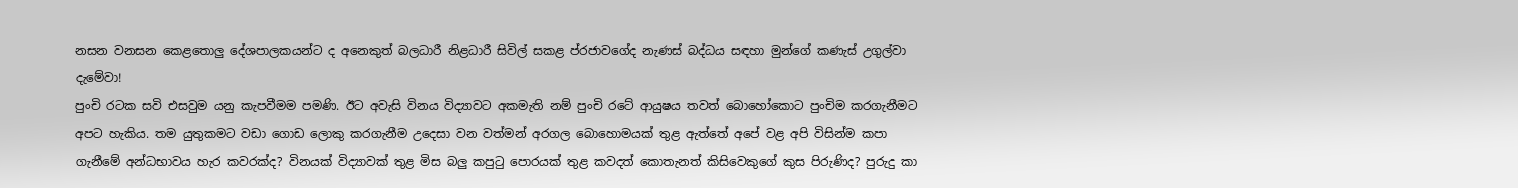නසන වනසන කෙළතොලු දේශපාලකයන්ට ද අනෙකුත් බලධාරී නිළධාරී සිවිල් සකළ ප්රජාවගේද නැණස් බද්ධය සඳහා මුන්ගේ කණැස් උගුල්වා දැමේවා!
පුංචි රටක සවි එසවුම යනු කැපවීමම පමණි. ඊට අවැසි විනය විද්‍යාවට අකමැති නම් පුංචි රටේ ආයුෂය තවත් බොහෝකොට පුංචිම කරගැනීමට අපට හැකිය. තම යුතුකමට වඩා ගොඩ ලොකු කරගැනීම උදෙසා වන වත්මන් අරගල බොහොමයක් තුළ ඇත්තේ අපේ වළ අපි විසින්ම කපා ගැනීමේ අන්ධභාවය හැර කවරක්ද? විනයක් විද්‍යාවක් තුළ මිස බලු කපුටු පොරයක් තුළ කවදත් කොතැනත් කිසිවෙකුගේ කුස පිරුණිද? පුරුදු කා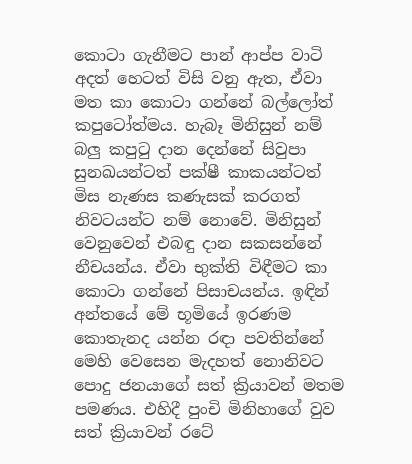කොටා ගැනීමට පාන් ආප්ප වාටි අදත් හෙටත් විසි වනු ඇත, ඒවා මත කා කොටා ගන්නේ බල්ලෝත් කපුටෝත්මය. හැබෑ මිනිසුන් නම් බලු කපුටු දාන දෙන්නේ සිවුපා සුනඛයන්ටත් පක්ෂී කාකයන්ටත් මිස නැණස කණැසක් කරගත් නිවටයන්ට නම් නොවේ. මිනිසුන් වෙනුවෙන් එබඳු දාන සකසන්නේ නීචයන්ය. ඒවා භුක්ති විඳීමට කා කොටා ගන්නේ පිසාචයන්ය. ඉඳින් අන්තයේ මේ භූමියේ ඉරණම කොතැනද යන්න රඳා පවතින්නේ මෙහි වෙසෙන මැදහත් නොනිවට පොදු ජනයාගේ සත් ක්‍රියාවන් මතම පමණය. එහිදී පුංචි මිනිහාගේ වුව සත් ක්‍රියාවන් රටේ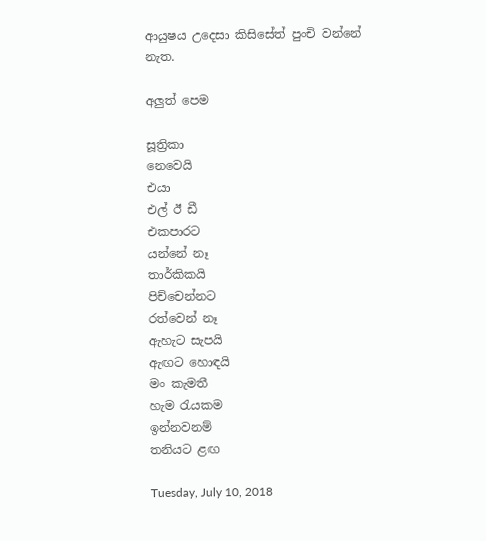ආයුෂය උදෙසා කිසිසේත් පුංචි වන්නේ නැත.

අලුත් පෙම

සූත්‍රිකා
නෙවෙයි
එයා
එල් ඊ ඩී
එකපාරට
යන්නේ නෑ
තාර්කිකයි
පිච්චෙන්නට
රත්වෙන් නෑ
ඇහැට සැපයි
ඇඟට හොඳයි
මං කැමතී
හැම රැයකම
ඉන්නවනම්
තනියට ළඟ

Tuesday, July 10, 2018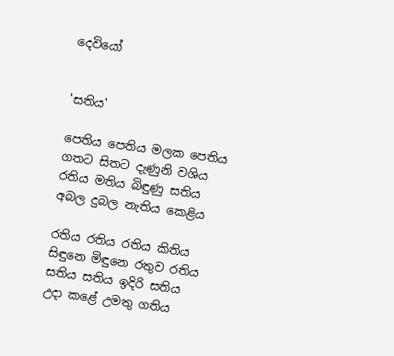දෙවියෝ


'සතිය'

පෙතිය පෙතිය මලක පෙතිය
ගතට සිතට දැණුනි වශිය
රතිය මතිය බිඳුණු සතිය
අබල දුබල නැතිය කෙළිය

රතිය රතිය රතිය කිතිය
සිඳුනෙ මිඳුනෙ රතුව රතිය
සතිය සතිය ඉදිරි සතිය
උදා කළේ උමතු ගතිය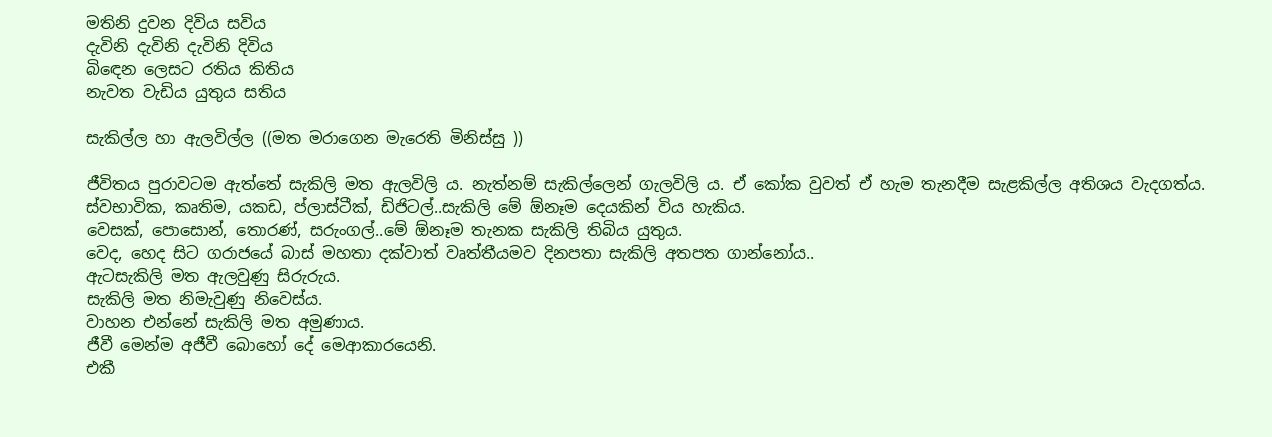මතිනි දුවන දිවිය සවිය
දැවිනි දැවිනි දැවිනි දිවිය
බිඳෙන ලෙසට රතිය කිතිය
නැවත වැඩිය යුතුය සතිය

සැකිල්ල හා ඇලවිල්ල ((මත මරාගෙන මැරෙති මිනිස්සු ))

ජීවිතය පුරාවටම ඇත්තේ සැකිලි මත ඇලවිලි ය. නැත්නම් සැකිල්ලෙන් ගැලවිලි ය. ඒ කෝක වුවත් ඒ හැම තැනදීම සැළකිල්ල අතිශය වැදගත්ය.
ස්වභාවික, කෘතිම, යකඩ, ප්ලාස්ටීක්, ඩිජිටල්..සැකිලි මේ ඕනෑම දෙයකින් විය හැකිය.
වෙසක්, පොසොන්, තොරණ්, සරුංගල්..මේ ඕනෑම තැනක සැකිලි තිබිය යුතුය.
වෙද, හෙද සිට ගරාජයේ බාස් මහතා දක්වාත් වෘත්තීයමව දිනපතා සැකිලි අතපත ගාන්නෝය..
ඇටසැකිලි මත ඇලවුණු සිරුරුය.
සැකිලි මත නිමැවුණු නිවෙස්ය.
වාහන එන්නේ සැකිලි මත අමුණාය.
ජීවී මෙන්ම අජීවී බොහෝ දේ මෙආකාරයෙනි.
එකී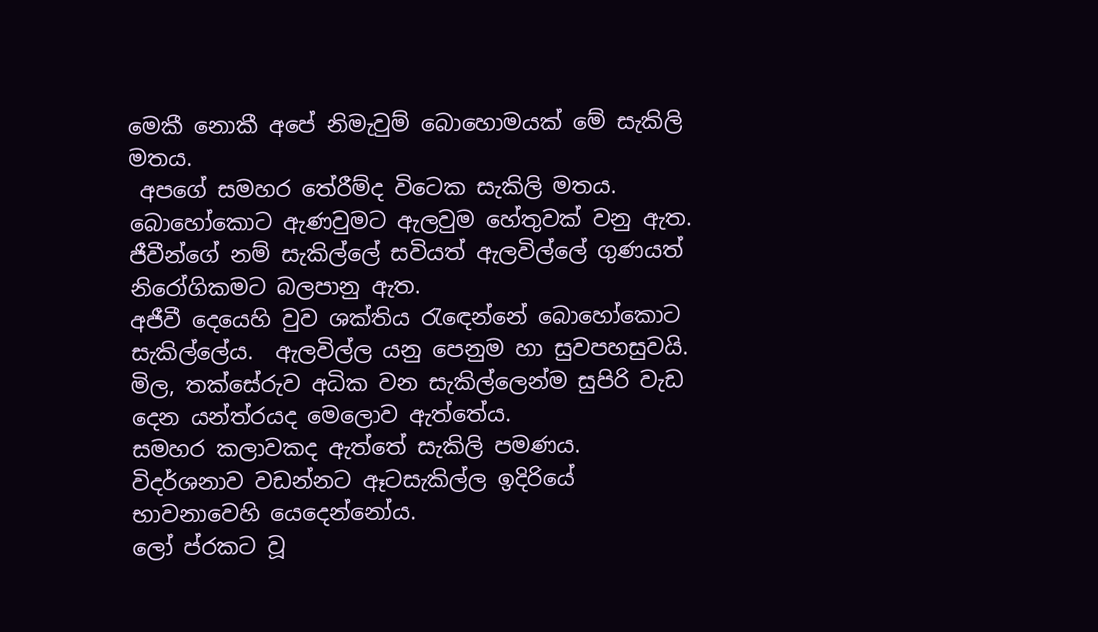මෙකී නොකී අපේ නිමැවුම් බොහොමයක් මේ සැකිලි මතය.
 අපගේ සමහර තේරීම්ද විටෙක සැකිලි මතය. බොහෝකොට ඇණවුමට ඇලවුම හේතුවක් වනු ඇත.
ජීවීන්ගේ නම් සැකිල්ලේ සවියත් ඇලවිල්ලේ ගුණයත් නිරෝගිකමට බලපානු ඇත.
අජීවී දෙයෙහි වුව ශක්තිය රැඳෙන්නේ බොහෝකොට සැකිල්ලේය.  ඇලවිල්ල යනු පෙනුම හා සුවපහසුවයි.
මිල, තක්සේරුව අධික වන සැකිල්ලෙන්ම සුපිරි වැඩ දෙන යන්ත්රයද මෙලොව ඇත්තේය.
සමහර කලාවකද ඇත්තේ සැකිලි පමණය.
විදර්ශනාව වඩන්නට ඈටසැකිල්ල ඉදිරියේ භාවනාවෙහි යෙදෙන්නෝය.
ලෝ ප්රකට වූ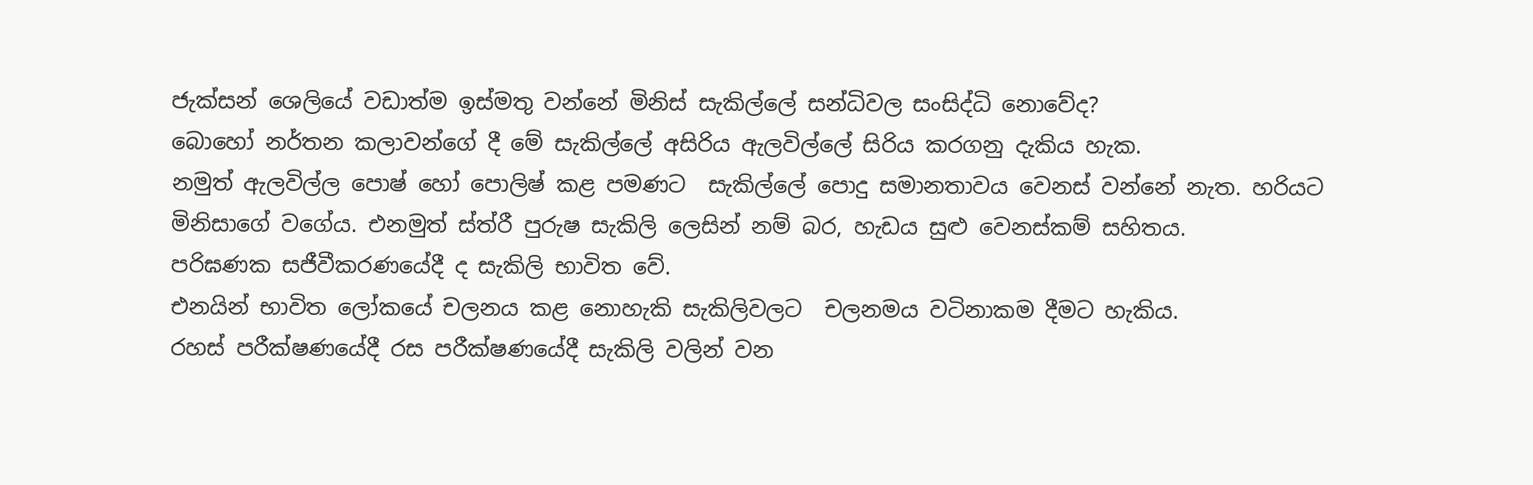ජැක්සන් ශෙලියේ වඩාත්ම ඉස්මතු වන්නේ මිනිස් සැකිල්ලේ සන්ධිවල සංසිද්ධි නොවේද?
බොහෝ නර්තන කලාවන්ගේ දී මේ සැකිල්ලේ අසිරිය ඇලවිල්ලේ සිරිය කරගනු දැකිය හැක.
නමුත් ඇලවිල්ල පොෂ් හෝ පොලිෂ් කළ පමණට  සැකිල්ලේ පොදු සමානතාවය වෙනස් වන්නේ නැත. හරියට මිනිසාගේ වගේය. එනමුත් ස්ත්රී පුරුෂ සැකිලි ලෙසින් නම් බර, හැඩය සුළු වෙනස්කම් සහිතය.
පරිඝණක සජීවීකරණයේදී ද සැකිලි භාවිත වේ.
එනයින් භාවිත ලෝකයේ චලනය කළ නොහැකි සැකිලිවලට  චලනමය වටිනාකම දීමට හැකිය.
රහස් පරීක්ෂණයේදී රස පරීක්ෂණයේදී සැකිලි වලින් වන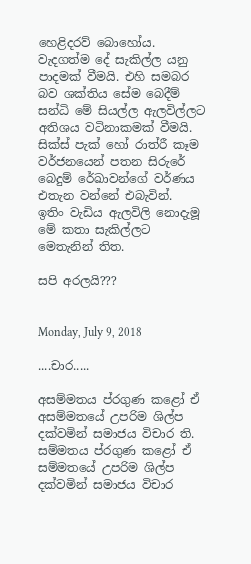හෙළිදරව් බොහෝය.
වැදගත්ම දේ සැකිල්ල යනු පාදමක් වීමයි. එහි සමබර බව ශක්තිය සේම බෙදීම් සන්ධි මේ සියල්ල ඇලවිල්ලට අතිශය වටිනාකමක් වීමයි. සික්ස් පැක් හෝ රාත්රී කෑම වර්ජනයෙන් පතන සිරුරේ බෙදුම් රේඛාවන්ගේ වර්ණය එතැන වන්නේ එබැවින්.
ඉතිං වැඩිය ඇලවිලි නොදැමූ මේ කතා සැකිල්ලට මෙතැනින් තිත.

සපි අරලයි???


Monday, July 9, 2018

....චාර.....

අසම්මතය ප්රගුණ කළෝ ඒ අසම්මතයේ උපරිම ශිල්ප දක්වමින් සමාජය විචාර ති.
සම්මතය ප්රගුණ කළෝ ඒ සම්මතයේ උපරිම ශිල්ප දක්වමින් සමාජය විචාර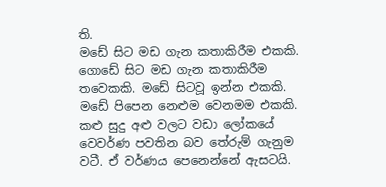ති.
මඩේ සිට මඩ ගැන කතාකිරීම එකකි. ගොඩේ සිට මඩ ගැන කතාකිරීම තවෙකකි. මඩේ සිටවූ ඉන්න එකකි. මඩේ පිපෙන නෙළුම වෙනමම එකකි. කළු සුදු අළු වලට වඩා ලෝකයේ වෙවර්ණ පවතින බව තේරුම් ගැනුම වටී. ඒ වර්ණය පෙනෙන්නේ ඇසටයි.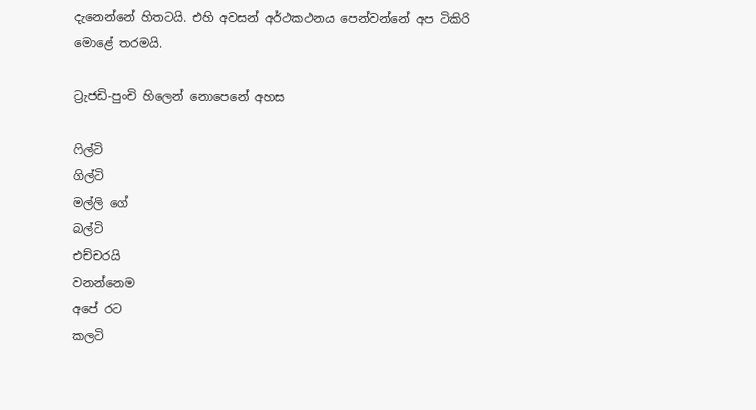දැනෙන්නේ හිතටයි. එහි අවසන් අර්ථකථනය පෙන්වන්නේ අප ටිකිරි මොළේ තරමයි.

ට්‍රැජඩි-පුංචි හිලෙන් නොපෙනේ අහස

ෆිල්ටි
ගිල්ටි
මල්ලි ගේ
බල්ටි
එච්චරයි
වනන්නෙම
අපේ රට
කලටි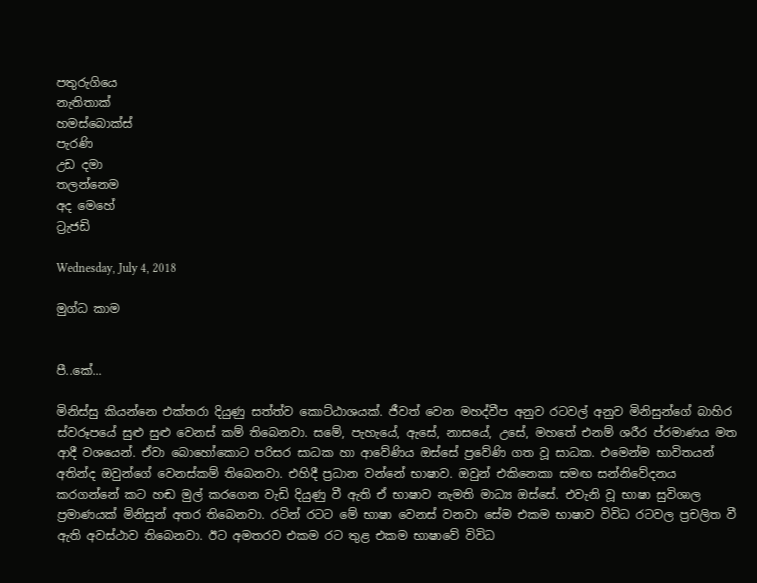පතුරුගියෙ
නැතිතාක්
හමස්බොක්ස්
පැරණි
උඩ දමා
තලන්නෙම
අද මෙහේ
ට්‍රැජඩි

Wednesday, July 4, 2018

මුග්ධ කාම


පී..කේ...

මිනිස්සු කියන්නෙ එක්තරා දියුණු සත්ත්ව කොට්ඨාශයක්. ජීවත් වෙන මහද්වීප අනුව රටවල් අනුව මිනිසුන්ගේ බාහිර ස්වරූපයේ සුළු සුළු වෙනස් කම් තිබෙනවා. සමේ, පැහැයේ, ඇසේ, නාසයේ, උසේ, මහතේ එනම් ශරීර ප්රමාණය මත ආදී වශයෙන්. ඒවා බොහෝකොට පරිසර සාධක හා ආවේණිය ඔස්සේ ප්‍රවේණි ගත වූ සාධක. එමෙන්ම භාවිතයන් අතින්ද ඔවුන්ගේ වෙනස්කම් තිබෙනවා. එහිදී ප්‍රධාන වන්නේ භාෂාව. ඔවුන් එකිනෙකා සමඟ සන්නිවේදනය කරගන්නේ කට හඬ මුල් කරගෙන වැඩි දියුණු වී ඇති ඒ භාෂාව නැමති මාධ්‍ය ඔස්සේ. එවැනි වූ භාෂා සුවිශාල ප්‍රමාණයක් මිනිසුන් අතර තිබෙනවා. රටින් රටට මේ භාෂා වෙනස් වනවා සේම එකම භාෂාව විවිධ රටවල ප්‍රචලිත වී ඇති අවස්ථාව තිබෙනවා. ඊට අමතරව එකම රට තුළ එකම භාෂාවේ විවිධ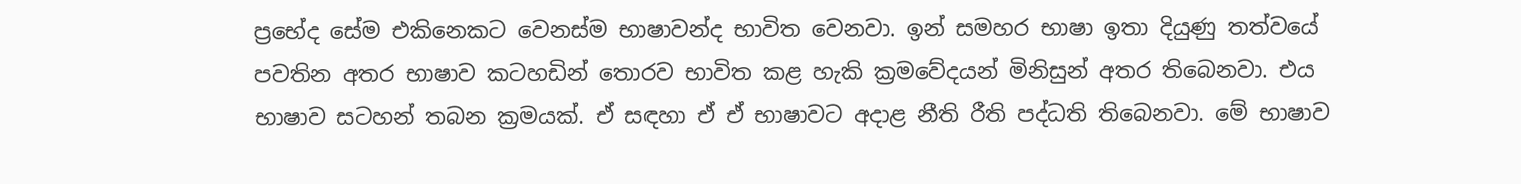ප්‍රභේද සේම එකිනෙකට වෙනස්ම භාෂාවන්ද භාවිත වෙනවා. ඉන් සමහර භාෂා ඉතා දියුණු තත්වයේ පවතින අතර භාෂාව කටහඩින් තොරව භාවිත කළ හැකි ක්‍රමවේදයන් මිනිසුන් අතර තිබෙනවා. එය භාෂාව සටහන් තබන ක්‍රමයක්. ඒ සඳහා ඒ ඒ භාෂාවට අදාළ නීති රීති පද්ධති තිබෙනවා. මේ භාෂාව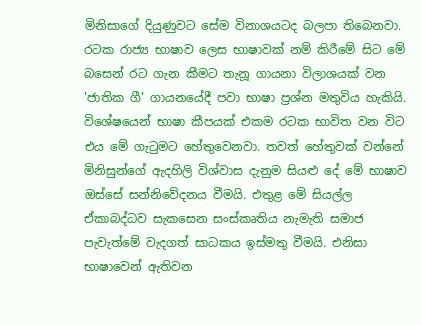මිනිසාගේ දියුණුවට සේම විනාශයටද බලපා තිබෙනවා. රටක රාජ්‍ය භාෂාව ලෙස භාෂාවක් නම් කිරීමේ සිට මේ බසෙන් රට ගැන කීමට තැනූ ගායනා විලාශයක් වන 'ජාතික ගී' ගායනයේදී පවා භාෂා ප්‍රශ්න මතුවිය හැකියි. විශේෂයෙන් භාෂා කීපයක් එකම රටක භාවිත වන විට එය මේ ගැටුමට හේතුවෙනවා. තවත් හේතුවක් වන්නේ මිනිසුන්ගේ ඇදහිලි විශ්වාස දැනුම සියළු දේ මේ භාෂාව ඔස්සේ සන්නිවේදනය වීමයි. එතුළ මේ සියල්ල ඒකාබද්ධව සැකසෙන සංස්කෘතිය නැමැති සමාජ පැවැත්මේ වැදගත් සාධකය ඉස්මතු වීමයි. එනිසා භාෂාවෙන් ඇතිවන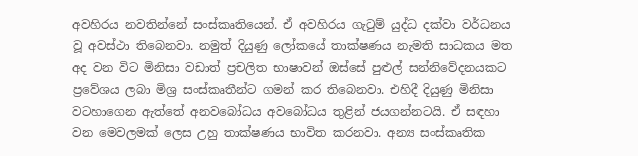අවහිරය නවතින්නේ සංස්කෘතියෙන්. ඒ අවහිරය ගැටුම් යුද්ධ දක්වා වර්ධනය වූ අවස්ථා තිබෙනවා. නමුත් දියුණු ලෝකයේ තාක්ෂණය නැමති සාධකය මත අද වන විට මිනිසා වඩාත් ප්‍රචලිත භාෂාවන් ඔස්සේ පුළුල් සන්නිවේදනයකට ප්‍රවේශය ලබා මිශ්‍ර සංස්කෘතීන්ට ගමන් කර තිබෙනවා. එහිදී දියුණු මිනිසා වටහාගෙන ඇත්තේ අනවබෝධය අවබෝධය තුළින් ජයගන්නටයි. ඒ සඳහා වන මෙවලමක් ලෙස උහු තාක්ෂණය භාවිත කරනවා. අන්‍ය සංස්කෘතික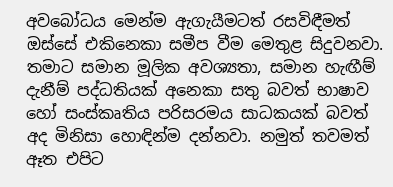අවබෝධය මෙන්ම ඇගැයීමටත් රසවිඳීමත් ඔස්සේ එකිනෙකා සමීප වීම මෙතුළ සිදුවනවා. තමාට සමාන මූලික අවශ්‍යතා, සමාන හැඟීම් දැනීම් පද්ධතියක් අනෙකා සතු බවත් භාෂාව හෝ සංස්කෘතිය පරිසරමය සාධකයක් බවත් අද මිනිසා හොඳින්ම දන්නවා. නමුත් තවමත් ඈත එපිට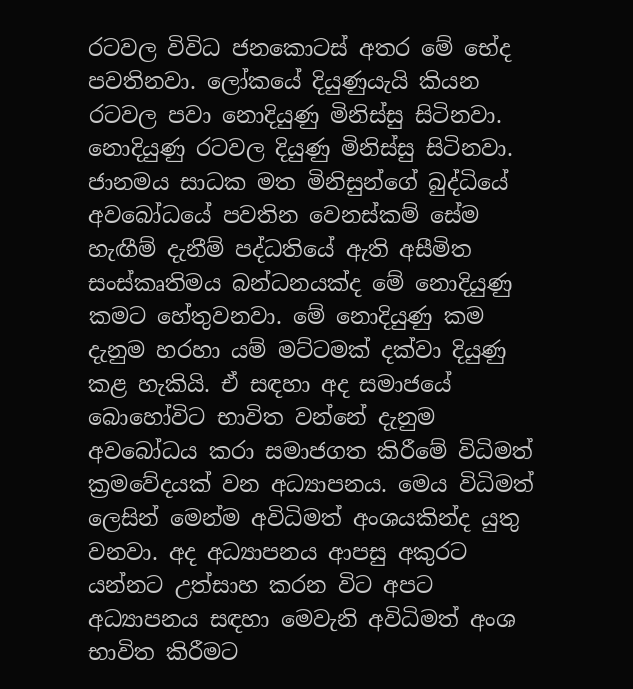රටවල විවිධ ජනකොටස් අතර මේ භේද පවතිනවා. ලෝකයේ දියුණුයැයි කියන රටවල පවා නොදියුණු මිනිස්සු සිටිනවා. නොදියුණු රටවල දියුණු මිනිස්සු සිටිනවා. ජානමය සාධක මත මිනිසුන්ගේ බුද්ධියේ අවබෝධයේ පවතින වෙනස්කම් සේම හැඟීම් දැනීම් පද්ධතියේ ඇති අසීමිත සංස්කෘතිමය බන්ධනයක්ද මේ නොදියුණු කමට හේතුවනවා. මේ නොදියුණු කම දැනුම හරහා යම් මට්ටමක් දක්වා දියුණු කළ හැකියි. ඒ සඳහා අද සමාජයේ බොහෝවිට භාවිත වන්නේ දැනුම අවබෝධය කරා සමාජගත කිරීමේ විධිමත් ක්‍රමවේදයක් වන අධ්‍යාපනය. මෙය විධිමත් ලෙසින් මෙන්ම අවිධිමත් අංශයකින්ද යුතු වනවා. අද අධ්‍යාපනය ආපසු අකුරට යන්නට උත්සාහ කරන විට අපට අධ්‍යාපනය සඳහා මෙවැනි අවිධිමත් අංශ භාවිත කිරීමට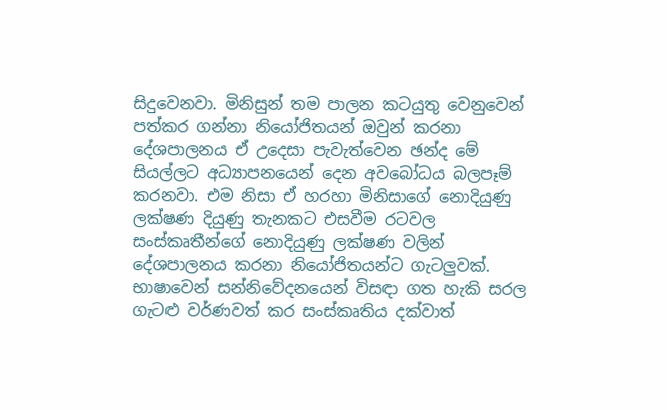සිදුවෙනවා. මිනිසුන් තම පාලන කටයුතු වෙනුවෙන් පත්කර ගන්නා නියෝජිතයන් ඔවුන් කරනා දේශපාලනය ඒ උදෙසා පැවැත්වෙන ඡන්ද මේ සියල්ලට අධ්‍යාපනයෙන් දෙන අවබෝධය බලපෑම් කරනවා. එම නිසා ඒ හරහා මිනිසාගේ නොදියුණු ලක්ෂණ දියුණු තැනකට එසවීම රටවල සංස්කෘතීන්ගේ නොදියුණු ලක්ෂණ වලින් දේශපාලනය කරනා නියෝජිතයන්ට ගැටලුවක්. භාෂාවෙන් සන්නිවේදනයෙන් විසඳා ගත හැකි සරල ගැටළු වර්ණවත් කර සංස්කෘතිය දක්වාත්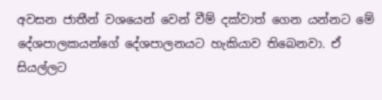අවසන ජාතීන් වශයෙන් වෙන් වීම් දක්වාත් ගෙන යන්නට මේ දේශපාලකයන්ගේ දේශපාලනයට හැකියාව තිබෙනවා. ඒ සියල්ලට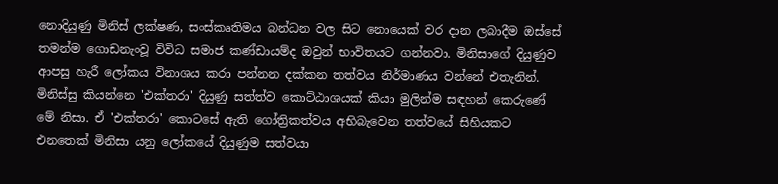නොදියුණු මිනිස් ලක්ෂණ, සංස්කෘතිමය බන්ධන වල සිට නොයෙක් වර දාන ලබාදීම ඔස්සේ තමන්ම ගොඩනැංවූ විවිධ සමාජ කණ්ඩායම්ද ඔවුන් භාවිතයට ගන්නවා. මිනිසාගේ දියුණුව ආපසු හැරී ලෝකය විනාශය කරා පන්නන දක්කන තත්වය නිර්මාණය වන්නේ එතැනින්. මිනිස්සු කියන්නෙ 'එක්තරා' දියුණු සත්ත්ව කොට්ඨාශයක් කියා මුලින්ම සඳහන් කෙරුණේ මේ නිසා. ඒ 'එක්තරා' කොටසේ ඇති ගෝත්‍රිකත්වය අභිබැවෙන තත්වයේ සිහියකට එනතෙක් මිනිසා යනු ලෝකයේ දියුණුම සත්වයා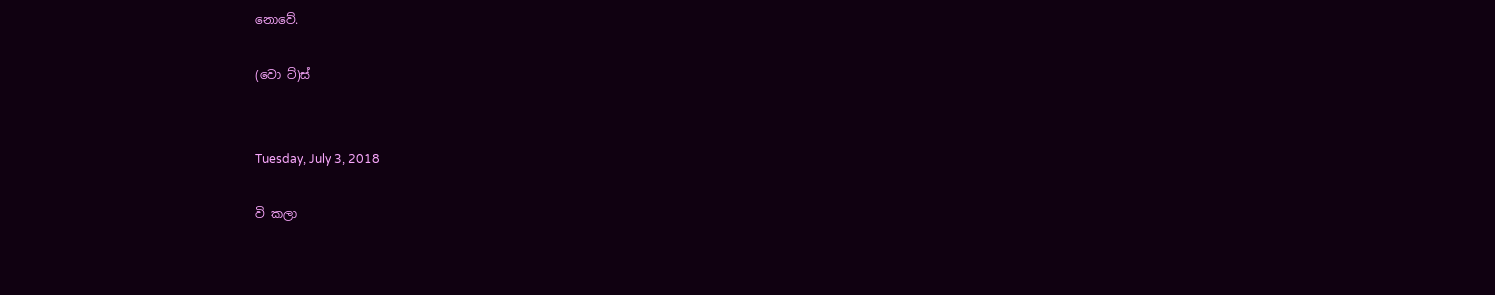නොවේ.

(වො ට්)ස්


Tuesday, July 3, 2018

වි කලා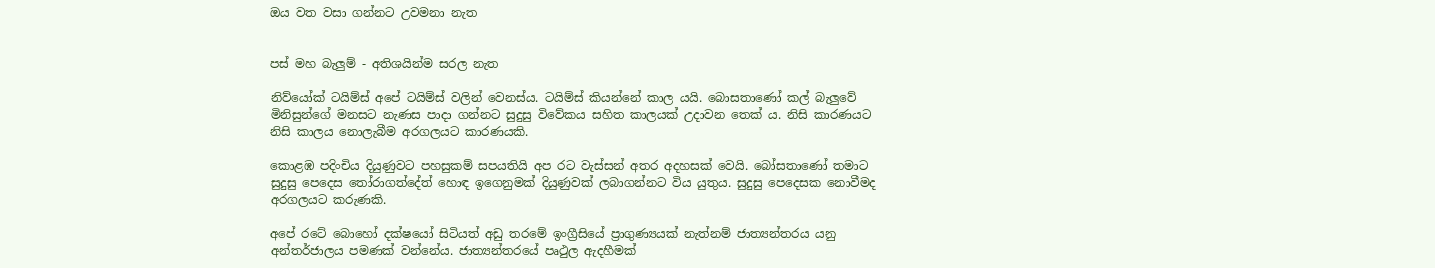ඔය වත වසා ගන්නට උවමනා නැත


පස් මහ බැලුම් - අතිශයින්ම සරල නැත

නිව්යෝක් ටයිම්ස් අපේ ටයිම්ස් වලින් වෙනස්ය. ටයිම්ස් කියන්නේ කාල යයි. බොසතාණෝ කල් බැලුවේ මිනිසුන්ගේ මනසට නැණස පාදා ගන්නට සුදුසු විවේකය සහිත කාලයක් උදාවන තෙක් ය. නිසි කාරණයට නිසි කාලය නොලැබීම අරගලයට කාරණයකි.

කොළඹ පදිංචිය දියුණුවට පහසුකම් සපයතියි අප රට වැස්සන් අතර අදහසක් වෙයි. බෝසතාණෝ තමාට සුදුසු පෙදෙස තෝරාගත්දේත් හොඳ ඉගෙනුමක් දියුණුවක් ලබාගන්නට විය යුතුය. සුදුසු පෙදෙසක නොවීමද අරගලයට කරුණකි.

අපේ රටේ බොහෝ දක්ෂයෝ සිටියත් අඩු තරමේ ඉංග්‍රීසියේ ප්‍රාගුණ්‍යයක් නැත්නම් ජාත්‍යන්තරය යනු අන්තර්ජාලය පමණක් වන්නේය. ජාත්‍යන්තරයේ පෘථුල ඇදහීමක්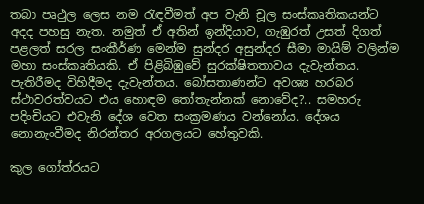තබා පෘථුල ලෙස නම රැඳවීමත් අප වැනි චූල සංස්කෘතිකයන්ට අදද පහසු නැත. නමුත් ඒ අතින් ඉන්දියාව, ගැඹුරත් උසත් දිගත් පළලත් සරල සංකීර්ණ මෙන්ම සුන්දර අසුන්දර සීමා මායිම් වලින්ම මහා සංස්කෘතියකි. ඒ පිළිබිඹුවේ සුරක්ෂිතතාවය දැවැන්තය. පැතිරීමද විහිදීමද දැවැන්තය. බෝසතාණන්ට අවශ්‍ය හරබර ස්ථාවරත්වයට එය හොඳම තෝතැන්නක් නොවේද?.. සමහරු පදිංචියට එවැනි දේශ වෙත සංක්‍රමණය වන්නෝය. දේශය නොනැංවීමද නිරන්තර අරගලයට හේතුවකි.

කුල ගෝත්රයට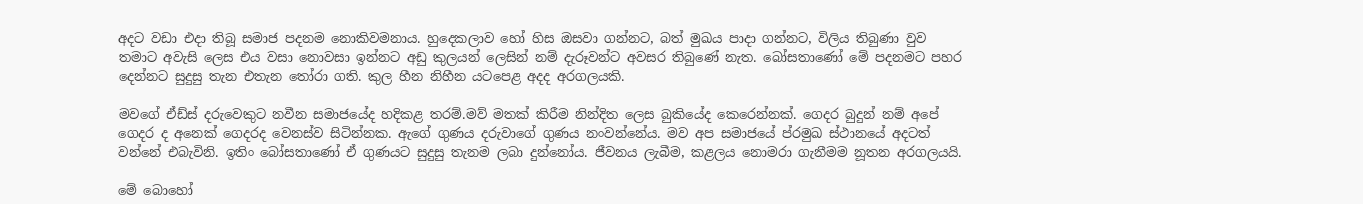අදට වඩා එදා තිබූ සමාජ පදනම නොකිවමනාය. හුදෙකලාව හෝ හිස ඔසවා ගන්නට, බත් මුඛය පාදා ගන්නට, විලිය තිබුණා වුව තමාට අවැසි ලෙස එය වසා නොවසා ඉන්නට අඩු කුලයන් ලෙසින් නම් දැරූවන්ට අවසර තිබුණේ නැත. බෝසතාණෝ මේ පදනමට පහර දෙන්නට සුදුසු තැන එතැන තෝරා ගති. කුල හීන නිහීන යටපෙළ අදද අරගලයකි.

මවගේ ඒඩ්ස් දරුවෙකුට නවීන සමාජයේද හදිකළ තරම්.මව් මතක් කිරීම නින්දිත ලෙස බුකියේද කෙරෙන්නක්. ගෙදර බුදුන් නම් අපේ ගෙදර ද අනෙක් ගෙදරද වෙනස්ව සිටින්නක. ඇගේ ගුණය දරුවාගේ ගුණය නංවන්නේය. මව අප සමාජයේ ප්රමුඛ ස්ථානයේ අදටත් වන්නේ එබැවිනි. ඉතිං බෝසතාණෝ ඒ ගුණයට සුදුසු තැනම ලබා දුන්නෝය. ජීවනය ලැබීම, කළලය නොමරා ගැනීමම නූතන අරගලයයි.

මේ බොහෝ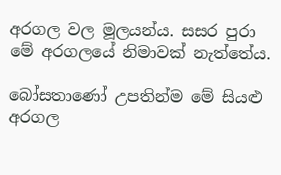අරගල වල මූලයන්ය. සසර පුරා මේ අරගලයේ නිමාවක් නැත්තේය.

බෝසතාණෝ උපතින්ම මේ සියළු අරගල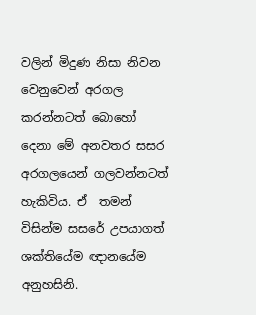වලින් මිදුණ නිසා නිවන වෙනුවෙන් අරගල කරන්නටත් බොහෝ දෙනා මේ අනවතර සසර අරගලයෙන් ගලවන්නටත් හැකිවිය. ඒ  තමන් විසින්ම සසරේ උපයාගත් ශක්තියේම ඥානයේම අනුහසිනි.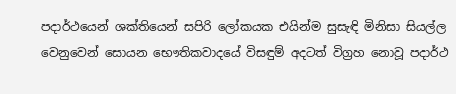පදාර්ථයෙන් ශක්තියෙන් සපිරි ලෝකයක එයින්ම සුසැඳි මිනිසා සියල්ල වෙනුවෙන් සොයන භෞතිකවාදයේ විසඳුම් අදටත් විග්‍රහ නොවූ පදාර්ථ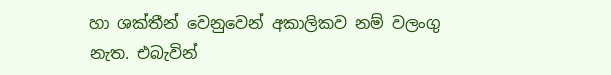හා ශක්තීන් වෙනුවෙන් අකාලිකව නම් වලංගු නැත. එබැවින්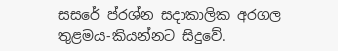සසරේ ප්රශ්න සදාකාලික අරගල තුළමය-කියන්නට සිදුවේ.